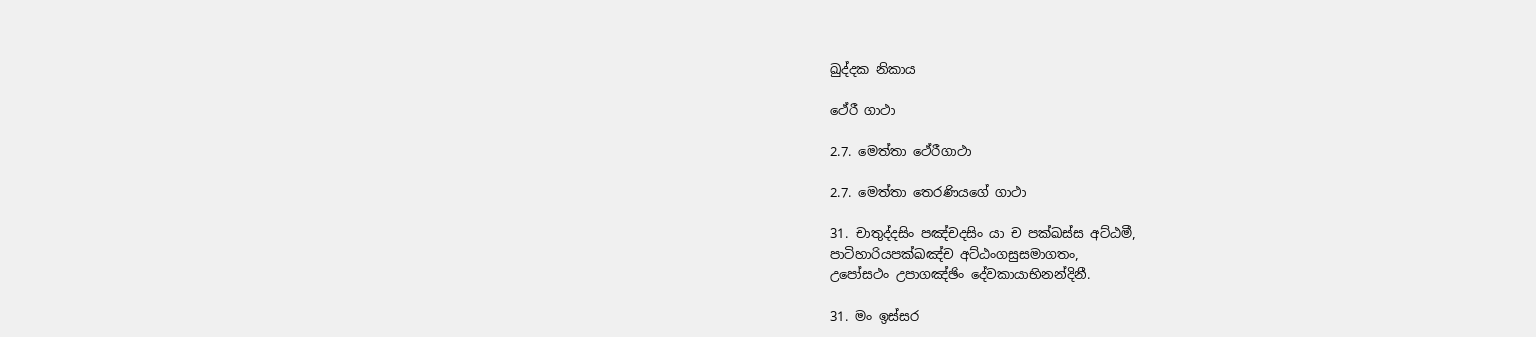ඛුද්දක නිකාය

ථේරී ගාථා

2.7. මෙත්තා ථේරීගාථා

2.7. මෙත්තා තෙරණියගේ ගාථා

31. චාතුද්දසිං පඤ්චදසිං යා ච පක්ඛස්ස අට්ඨමී,
පාටිහාරියපක්ඛඤ්ච අට්ඨංගසුසමාගතං,
උපෝසථං උපාගඤ්ඡිං දේවකායාභිනන්දිනී.

31. මං ඉස්සර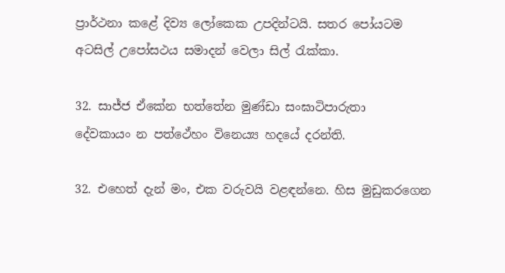ප්‍රාර්ථනා කළේ දිව්‍ය ලෝකෙක උපදින්ටයි. සතර පෝයටම අටසිල් උපෝසථය සමාදන් වෙලා සිල් රැක්කා.

32. සාජ්ජ ඒකේන භත්තේන මුණ්ඩා සංඝාටිපාරුතා
දේවකායං න පත්ථේහං විනෙය්‍ය හදයේ දරන්ති.

32. එහෙත් දැන් මං, එක වරුවයි වළඳන්නෙ. හිස මුඩුකරගෙන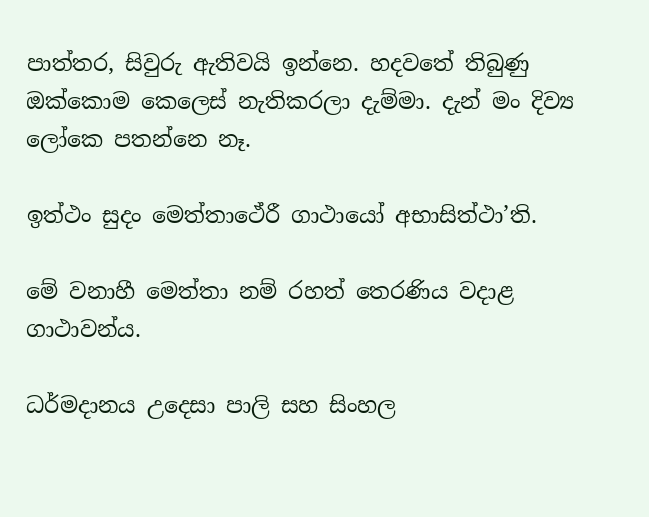පාත්තර, සිවුරු ඇතිවයි ඉන්නෙ. හදවතේ තිබුණු ඔක්කොම කෙලෙස් නැතිකරලා දැම්මා. දැන් මං දිව්‍ය ලෝකෙ පතන්නෙ නෑ.

ඉත්ථං සුදං මෙත්තාථේරී ගාථායෝ අභාසිත්ථා’ති.

මේ වනාහී මෙත්තා නම් රහත් තෙරණිය වදාළ ගාථාවන්ය.

ධර්මදානය උදෙසා පාලි සහ සිංහල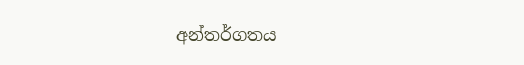අන්තර්ගතය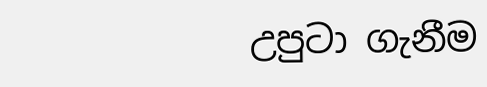උපුටා ගැනීම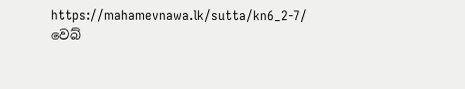https://mahamevnawa.lk/sutta/kn6_2-7/ වෙබ්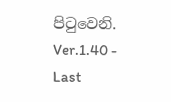පිටුවෙනි.
Ver.1.40 - Last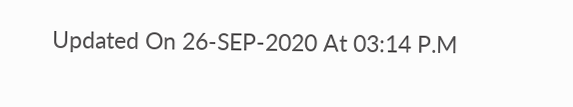Updated On 26-SEP-2020 At 03:14 P.M